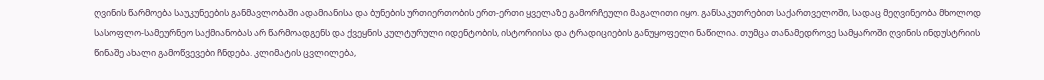ღვინის წარმოება საუკუნეების განმავლობაში ადამიანისა და ბუნების ურთიერთობის ერთ-ერთი ყველაზე გამორჩეული მაგალითი იყო. განსაკუთრებით საქართველოში, სადაც მეღვინეობა მხოლოდ სასოფლო-სამეურნეო საქმიანობას არ წარმოადგენს და ქვეყნის კულტურული იდენტობის, ისტორიისა და ტრადიციების განუყოფელი ნაწილია. თუმცა თანამედროვე სამყაროში ღვინის ინდუსტრიის წინაშე ახალი გამოწვევები ჩნდება. კლიმატის ცვლილება,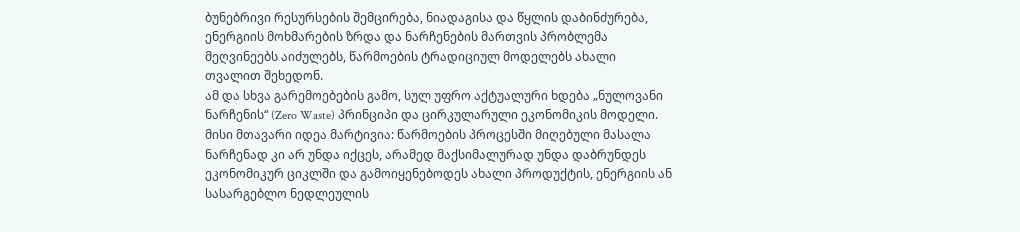ბუნებრივი რესურსების შემცირება, ნიადაგისა და წყლის დაბინძურება, ენერგიის მოხმარების ზრდა და ნარჩენების მართვის პრობლემა მეღვინეებს აიძულებს, წარმოების ტრადიციულ მოდელებს ახალი თვალით შეხედონ.
ამ და სხვა გარემოებების გამო, სულ უფრო აქტუალური ხდება „ნულოვანი ნარჩენის“ (Zero Waste) პრინციპი და ცირკულარული ეკონომიკის მოდელი. მისი მთავარი იდეა მარტივია: წარმოების პროცესში მიღებული მასალა ნარჩენად კი არ უნდა იქცეს, არამედ მაქსიმალურად უნდა დაბრუნდეს ეკონომიკურ ციკლში და გამოიყენებოდეს ახალი პროდუქტის, ენერგიის ან სასარგებლო ნედლეულის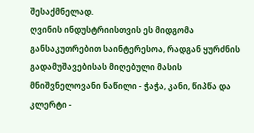შესაქმნელად.
ღვინის ინდუსტრიისთვის ეს მიდგომა განსაკუთრებით საინტერესოა, რადგან ყურძნის გადამუშავებისას მიღებული მასის მნიშვნელოვანი ნაწილი - ჭაჭა, კანი, წიპწა და კლერტი -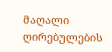მაღალი ღირებულების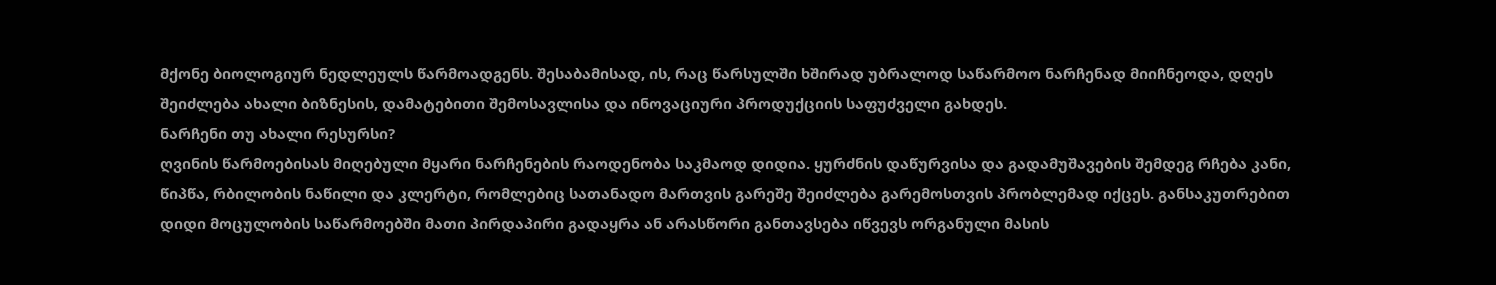მქონე ბიოლოგიურ ნედლეულს წარმოადგენს. შესაბამისად, ის, რაც წარსულში ხშირად უბრალოდ საწარმოო ნარჩენად მიიჩნეოდა, დღეს შეიძლება ახალი ბიზნესის, დამატებითი შემოსავლისა და ინოვაციური პროდუქციის საფუძველი გახდეს.
ნარჩენი თუ ახალი რესურსი?
ღვინის წარმოებისას მიღებული მყარი ნარჩენების რაოდენობა საკმაოდ დიდია. ყურძნის დაწურვისა და გადამუშავების შემდეგ რჩება კანი, წიპწა, რბილობის ნაწილი და კლერტი, რომლებიც სათანადო მართვის გარეშე შეიძლება გარემოსთვის პრობლემად იქცეს. განსაკუთრებით დიდი მოცულობის საწარმოებში მათი პირდაპირი გადაყრა ან არასწორი განთავსება იწვევს ორგანული მასის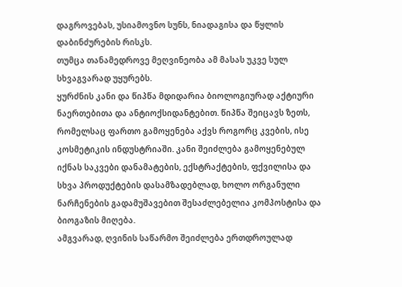დაგროვებას, უსიამოვნო სუნს, ნიადაგისა და წყლის დაბინძურების რისკს.
თუმცა თანამედროვე მეღვინეობა ამ მასას უკვე სულ სხვაგვარად უყურებს.
ყურძნის კანი და წიპწა მდიდარია ბიოლოგიურად აქტიური ნაერთებითა და ანტიოქსიდანტებით. წიპწა შეიცავს ზეთს, რომელსაც ფართო გამოყენება აქვს როგორც კვების, ისე კოსმეტიკის ინდუსტრიაში. კანი შეიძლება გამოყენებულ იქნას საკვები დანამატების, ექსტრაქტების, ფქვილისა და სხვა პროდუქტების დასამზადებლად, ხოლო ორგანული ნარჩენების გადამუშავებით შესაძლებელია კომპოსტისა და ბიოგაზის მიღება.
ამგვარად, ღვინის საწარმო შეიძლება ერთდროულად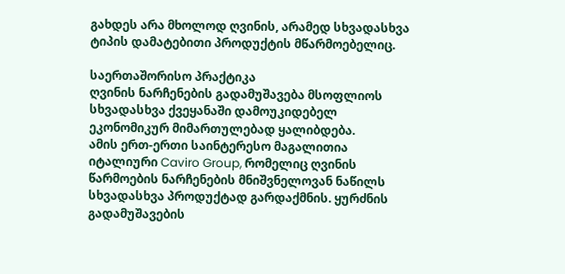გახდეს არა მხოლოდ ღვინის, არამედ სხვადასხვა ტიპის დამატებითი პროდუქტის მწარმოებელიც.

საერთაშორისო პრაქტიკა
ღვინის ნარჩენების გადამუშავება მსოფლიოს სხვადასხვა ქვეყანაში დამოუკიდებელ ეკონომიკურ მიმართულებად ყალიბდება.
ამის ერთ-ერთი საინტერესო მაგალითია იტალიური Caviro Group, რომელიც ღვინის წარმოების ნარჩენების მნიშვნელოვან ნაწილს სხვადასხვა პროდუქტად გარდაქმნის. ყურძნის გადამუშავების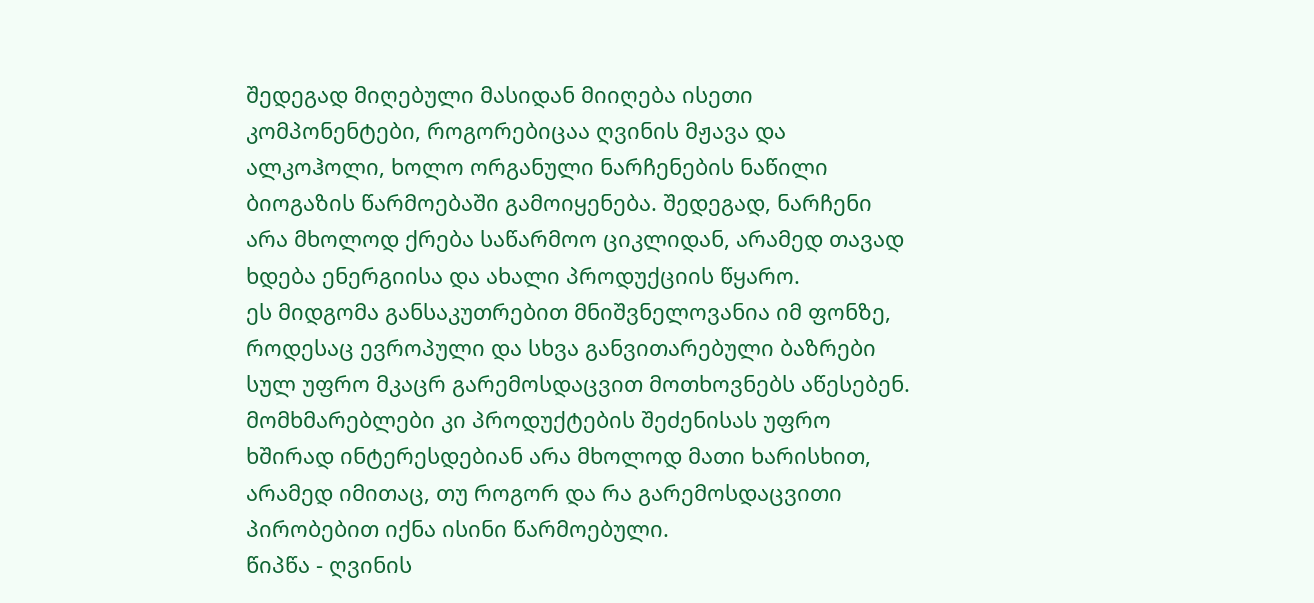შედეგად მიღებული მასიდან მიიღება ისეთი კომპონენტები, როგორებიცაა ღვინის მჟავა და ალკოჰოლი, ხოლო ორგანული ნარჩენების ნაწილი ბიოგაზის წარმოებაში გამოიყენება. შედეგად, ნარჩენი არა მხოლოდ ქრება საწარმოო ციკლიდან, არამედ თავად ხდება ენერგიისა და ახალი პროდუქციის წყარო.
ეს მიდგომა განსაკუთრებით მნიშვნელოვანია იმ ფონზე, როდესაც ევროპული და სხვა განვითარებული ბაზრები სულ უფრო მკაცრ გარემოსდაცვით მოთხოვნებს აწესებენ. მომხმარებლები კი პროდუქტების შეძენისას უფრო ხშირად ინტერესდებიან არა მხოლოდ მათი ხარისხით, არამედ იმითაც, თუ როგორ და რა გარემოსდაცვითი პირობებით იქნა ისინი წარმოებული.
წიპწა - ღვინის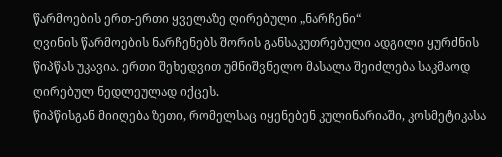წარმოების ერთ-ერთი ყველაზე ღირებული „ნარჩენი“
ღვინის წარმოების ნარჩენებს შორის განსაკუთრებული ადგილი ყურძნის წიპწას უკავია. ერთი შეხედვით უმნიშვნელო მასალა შეიძლება საკმაოდ ღირებულ ნედლეულად იქცეს.
წიპწისგან მიიღება ზეთი, რომელსაც იყენებენ კულინარიაში, კოსმეტიკასა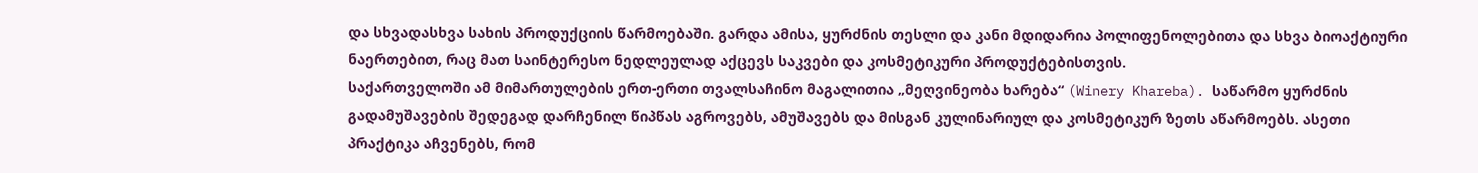და სხვადასხვა სახის პროდუქციის წარმოებაში. გარდა ამისა, ყურძნის თესლი და კანი მდიდარია პოლიფენოლებითა და სხვა ბიოაქტიური ნაერთებით, რაც მათ საინტერესო ნედლეულად აქცევს საკვები და კოსმეტიკური პროდუქტებისთვის.
საქართველოში ამ მიმართულების ერთ-ერთი თვალსაჩინო მაგალითია „მეღვინეობა ხარება“ (Winery Khareba). საწარმო ყურძნის გადამუშავების შედეგად დარჩენილ წიპწას აგროვებს, ამუშავებს და მისგან კულინარიულ და კოსმეტიკურ ზეთს აწარმოებს. ასეთი პრაქტიკა აჩვენებს, რომ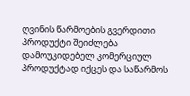ღვინის წარმოების გვერდითი პროდუქტი შეიძლება დამოუკიდებელ კომერციულ პროდუქტად იქცეს და საწარმოს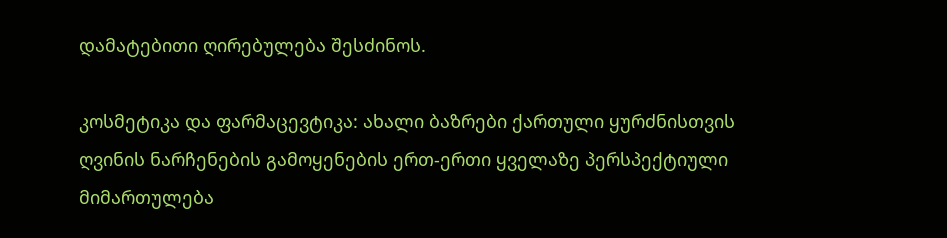დამატებითი ღირებულება შესძინოს.

კოსმეტიკა და ფარმაცევტიკა: ახალი ბაზრები ქართული ყურძნისთვის
ღვინის ნარჩენების გამოყენების ერთ-ერთი ყველაზე პერსპექტიული მიმართულება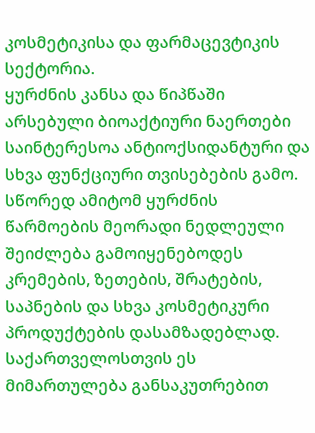კოსმეტიკისა და ფარმაცევტიკის სექტორია.
ყურძნის კანსა და წიპწაში არსებული ბიოაქტიური ნაერთები საინტერესოა ანტიოქსიდანტური და სხვა ფუნქციური თვისებების გამო. სწორედ ამიტომ ყურძნის წარმოების მეორადი ნედლეული შეიძლება გამოიყენებოდეს კრემების, ზეთების, შრატების, საპნების და სხვა კოსმეტიკური პროდუქტების დასამზადებლად.
საქართველოსთვის ეს მიმართულება განსაკუთრებით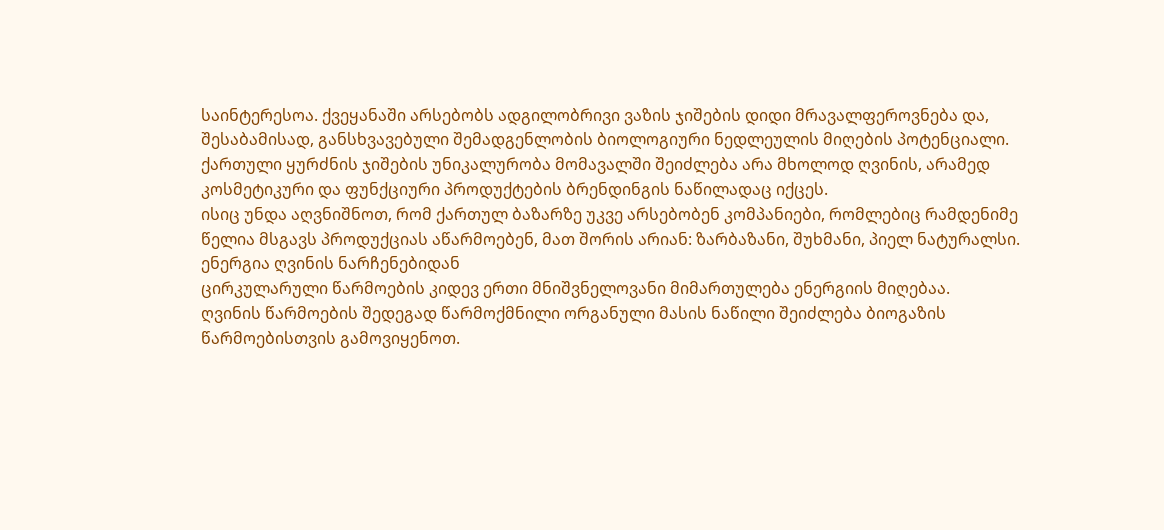საინტერესოა. ქვეყანაში არსებობს ადგილობრივი ვაზის ჯიშების დიდი მრავალფეროვნება და, შესაბამისად, განსხვავებული შემადგენლობის ბიოლოგიური ნედლეულის მიღების პოტენციალი. ქართული ყურძნის ჯიშების უნიკალურობა მომავალში შეიძლება არა მხოლოდ ღვინის, არამედ კოსმეტიკური და ფუნქციური პროდუქტების ბრენდინგის ნაწილადაც იქცეს.
ისიც უნდა აღვნიშნოთ, რომ ქართულ ბაზარზე უკვე არსებობენ კომპანიები, რომლებიც რამდენიმე წელია მსგავს პროდუქციას აწარმოებენ, მათ შორის არიან: ზარბაზანი, შუხმანი, პიელ ნატურალსი.
ენერგია ღვინის ნარჩენებიდან
ცირკულარული წარმოების კიდევ ერთი მნიშვნელოვანი მიმართულება ენერგიის მიღებაა.
ღვინის წარმოების შედეგად წარმოქმნილი ორგანული მასის ნაწილი შეიძლება ბიოგაზის წარმოებისთვის გამოვიყენოთ.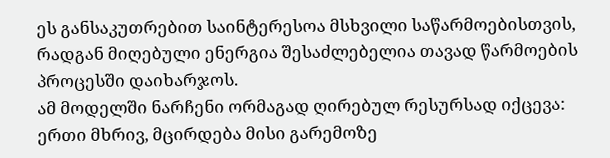ეს განსაკუთრებით საინტერესოა მსხვილი საწარმოებისთვის, რადგან მიღებული ენერგია შესაძლებელია თავად წარმოების პროცესში დაიხარჯოს.
ამ მოდელში ნარჩენი ორმაგად ღირებულ რესურსად იქცევა: ერთი მხრივ, მცირდება მისი გარემოზე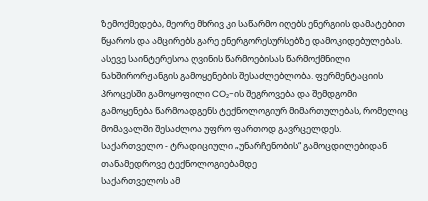ზემოქმედება, მეორე მხრივ კი საწარმო იღებს ენერგიის დამატებით წყაროს და ამცირებს გარე ენერგორესურსებზე დამოკიდებულებას.
ასევე საინტერესოა ღვინის წარმოებისას წარმოქმნილი ნახშირორჟანგის გამოყენების შესაძლებლობა. ფერმენტაციის პროცესში გამოყოფილი CO₂-ის შეგროვება და შემდგომი გამოყენება წარმოადგენს ტექნოლოგიურ მიმართულებას, რომელიც მომავალში შესაძლოა უფრო ფართოდ გავრცელდეს.
საქართველო - ტრადიციული „უნარჩენობის“ გამოცდილებიდან თანამედროვე ტექნოლოგიებამდე
საქართველოს ამ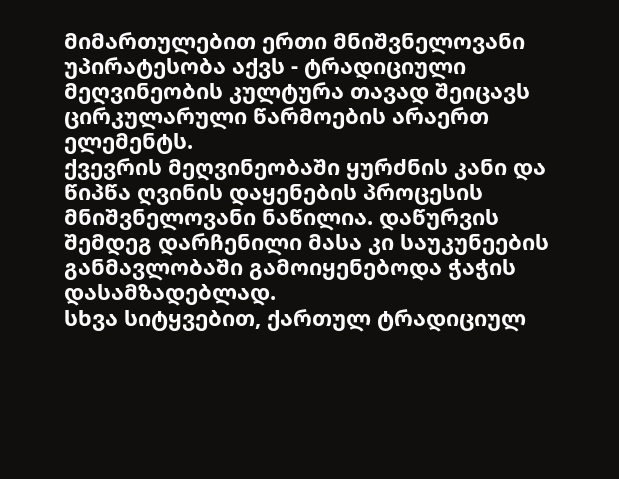მიმართულებით ერთი მნიშვნელოვანი უპირატესობა აქვს - ტრადიციული მეღვინეობის კულტურა თავად შეიცავს ცირკულარული წარმოების არაერთ ელემენტს.
ქვევრის მეღვინეობაში ყურძნის კანი და წიპწა ღვინის დაყენების პროცესის მნიშვნელოვანი ნაწილია. დაწურვის შემდეგ დარჩენილი მასა კი საუკუნეების განმავლობაში გამოიყენებოდა ჭაჭის დასამზადებლად.
სხვა სიტყვებით, ქართულ ტრადიციულ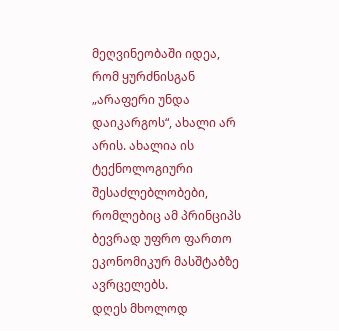მეღვინეობაში იდეა, რომ ყურძნისგან „არაფერი უნდა დაიკარგოს“, ახალი არ არის. ახალია ის ტექნოლოგიური შესაძლებლობები, რომლებიც ამ პრინციპს ბევრად უფრო ფართო ეკონომიკურ მასშტაბზე ავრცელებს.
დღეს მხოლოდ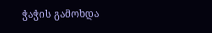ჭაჭის გამოხდა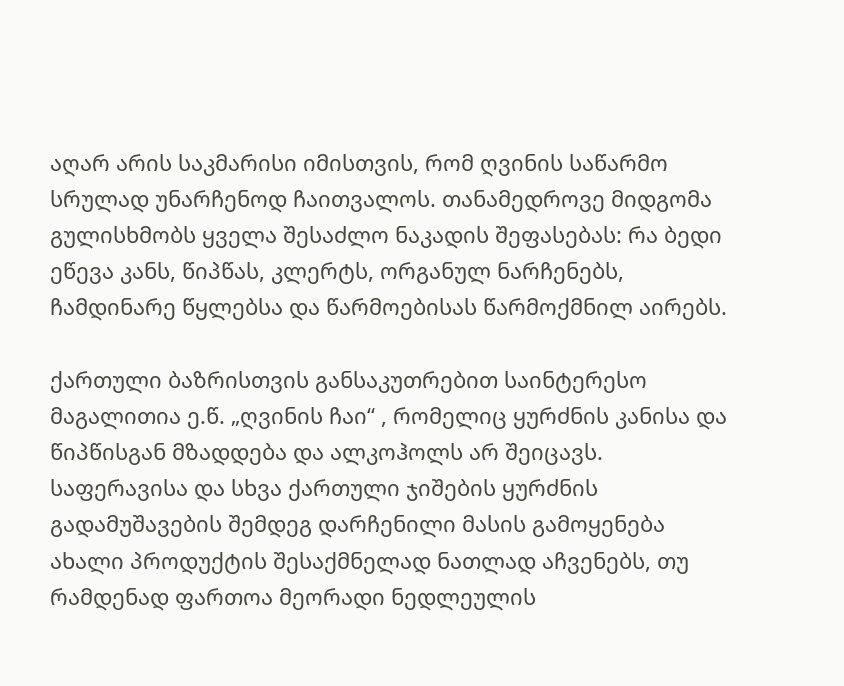აღარ არის საკმარისი იმისთვის, რომ ღვინის საწარმო სრულად უნარჩენოდ ჩაითვალოს. თანამედროვე მიდგომა გულისხმობს ყველა შესაძლო ნაკადის შეფასებას: რა ბედი ეწევა კანს, წიპწას, კლერტს, ორგანულ ნარჩენებს, ჩამდინარე წყლებსა და წარმოებისას წარმოქმნილ აირებს.

ქართული ბაზრისთვის განსაკუთრებით საინტერესო მაგალითია ე.წ. „ღვინის ჩაი“ , რომელიც ყურძნის კანისა და წიპწისგან მზადდება და ალკოჰოლს არ შეიცავს.
საფერავისა და სხვა ქართული ჯიშების ყურძნის გადამუშავების შემდეგ დარჩენილი მასის გამოყენება ახალი პროდუქტის შესაქმნელად ნათლად აჩვენებს, თუ რამდენად ფართოა მეორადი ნედლეულის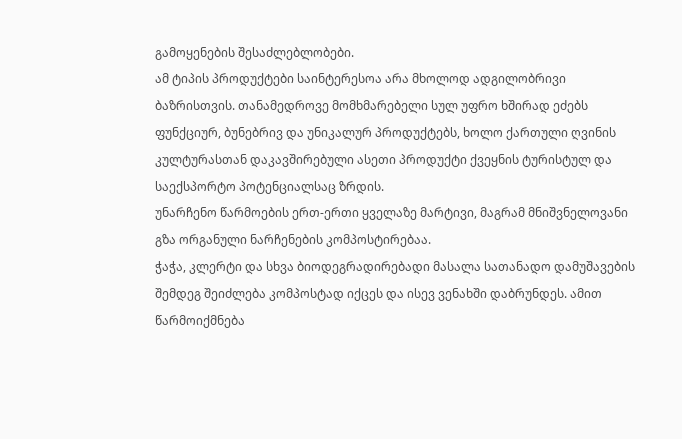გამოყენების შესაძლებლობები.
ამ ტიპის პროდუქტები საინტერესოა არა მხოლოდ ადგილობრივი ბაზრისთვის. თანამედროვე მომხმარებელი სულ უფრო ხშირად ეძებს ფუნქციურ, ბუნებრივ და უნიკალურ პროდუქტებს, ხოლო ქართული ღვინის კულტურასთან დაკავშირებული ასეთი პროდუქტი ქვეყნის ტურისტულ და საექსპორტო პოტენციალსაც ზრდის.
უნარჩენო წარმოების ერთ-ერთი ყველაზე მარტივი, მაგრამ მნიშვნელოვანი გზა ორგანული ნარჩენების კომპოსტირებაა.
ჭაჭა, კლერტი და სხვა ბიოდეგრადირებადი მასალა სათანადო დამუშავების შემდეგ შეიძლება კომპოსტად იქცეს და ისევ ვენახში დაბრუნდეს. ამით წარმოიქმნება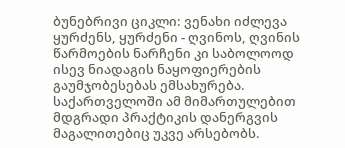ბუნებრივი ციკლი: ვენახი იძლევა ყურძენს, ყურძენი - ღვინოს, ღვინის წარმოების ნარჩენი კი საბოლოოდ ისევ ნიადაგის ნაყოფიერების გაუმჯობესებას ემსახურება.
საქართველოში ამ მიმართულებით მდგრადი პრაქტიკის დანერგვის მაგალითებიც უკვე არსებობს.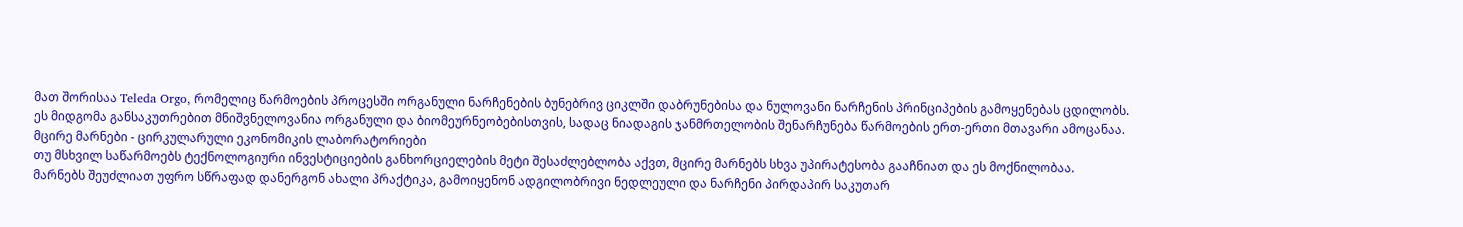მათ შორისაა Teleda Orgo, რომელიც წარმოების პროცესში ორგანული ნარჩენების ბუნებრივ ციკლში დაბრუნებისა და ნულოვანი ნარჩენის პრინციპების გამოყენებას ცდილობს.
ეს მიდგომა განსაკუთრებით მნიშვნელოვანია ორგანული და ბიომეურნეობებისთვის, სადაც ნიადაგის ჯანმრთელობის შენარჩუნება წარმოების ერთ-ერთი მთავარი ამოცანაა.
მცირე მარნები - ცირკულარული ეკონომიკის ლაბორატორიები
თუ მსხვილ საწარმოებს ტექნოლოგიური ინვესტიციების განხორციელების მეტი შესაძლებლობა აქვთ, მცირე მარნებს სხვა უპირატესობა გააჩნიათ და ეს მოქნილობაა.
მარნებს შეუძლიათ უფრო სწრაფად დანერგონ ახალი პრაქტიკა, გამოიყენონ ადგილობრივი ნედლეული და ნარჩენი პირდაპირ საკუთარ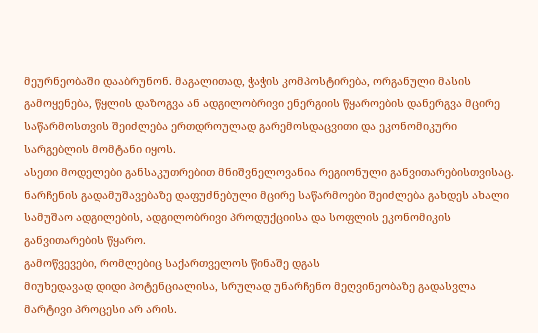მეურნეობაში დააბრუნონ. მაგალითად, ჭაჭის კომპოსტირება, ორგანული მასის გამოყენება, წყლის დაზოგვა ან ადგილობრივი ენერგიის წყაროების დანერგვა მცირე საწარმოსთვის შეიძლება ერთდროულად გარემოსდაცვითი და ეკონომიკური სარგებლის მომტანი იყოს.
ასეთი მოდელები განსაკუთრებით მნიშვნელოვანია რეგიონული განვითარებისთვისაც. ნარჩენის გადამუშავებაზე დაფუძნებული მცირე საწარმოები შეიძლება გახდეს ახალი სამუშაო ადგილების, ადგილობრივი პროდუქციისა და სოფლის ეკონომიკის განვითარების წყარო.
გამოწვევები, რომლებიც საქართველოს წინაშე დგას
მიუხედავად დიდი პოტენციალისა, სრულად უნარჩენო მეღვინეობაზე გადასვლა მარტივი პროცესი არ არის.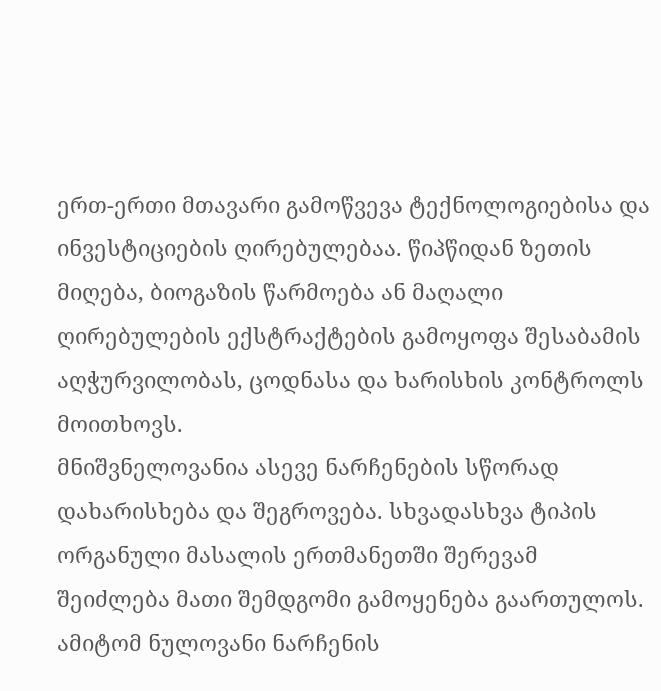ერთ-ერთი მთავარი გამოწვევა ტექნოლოგიებისა და ინვესტიციების ღირებულებაა. წიპწიდან ზეთის მიღება, ბიოგაზის წარმოება ან მაღალი ღირებულების ექსტრაქტების გამოყოფა შესაბამის აღჭურვილობას, ცოდნასა და ხარისხის კონტროლს მოითხოვს.
მნიშვნელოვანია ასევე ნარჩენების სწორად დახარისხება და შეგროვება. სხვადასხვა ტიპის ორგანული მასალის ერთმანეთში შერევამ შეიძლება მათი შემდგომი გამოყენება გაართულოს. ამიტომ ნულოვანი ნარჩენის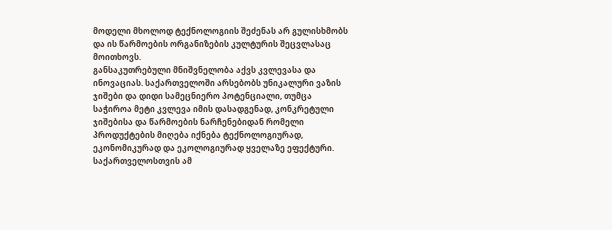მოდელი მხოლოდ ტექნოლოგიის შეძენას არ გულისხმობს და ის წარმოების ორგანიზების კულტურის შეცვლასაც მოითხოვს.
განსაკუთრებული მნიშვნელობა აქვს კვლევასა და ინოვაციას. საქართველოში არსებობს უნიკალური ვაზის ჯიშები და დიდი სამეცნიერო პოტენციალი, თუმცა საჭიროა მეტი კვლევა იმის დასადგენად, კონკრეტული ჯიშებისა და წარმოების ნარჩენებიდან რომელი პროდუქტების მიღება იქნება ტექნოლოგიურად, ეკონომიკურად და ეკოლოგიურად ყველაზე ეფექტური.
საქართველოსთვის ამ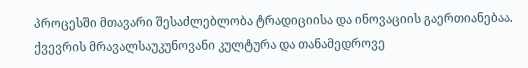პროცესში მთავარი შესაძლებლობა ტრადიციისა და ინოვაციის გაერთიანებაა. ქვევრის მრავალსაუკუნოვანი კულტურა და თანამედროვე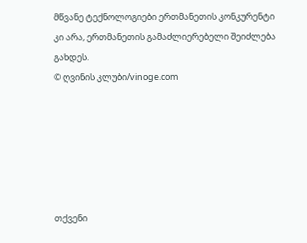მწვანე ტექნოლოგიები ერთმანეთის კონკურენტი კი არა, ერთმანეთის გამაძლიერებელი შეიძლება გახდეს.
© ღვინის კლუბი/vinoge.com






თქვენი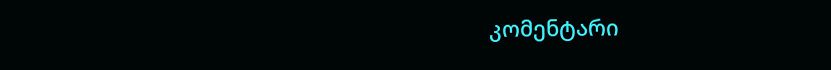კომენტარი